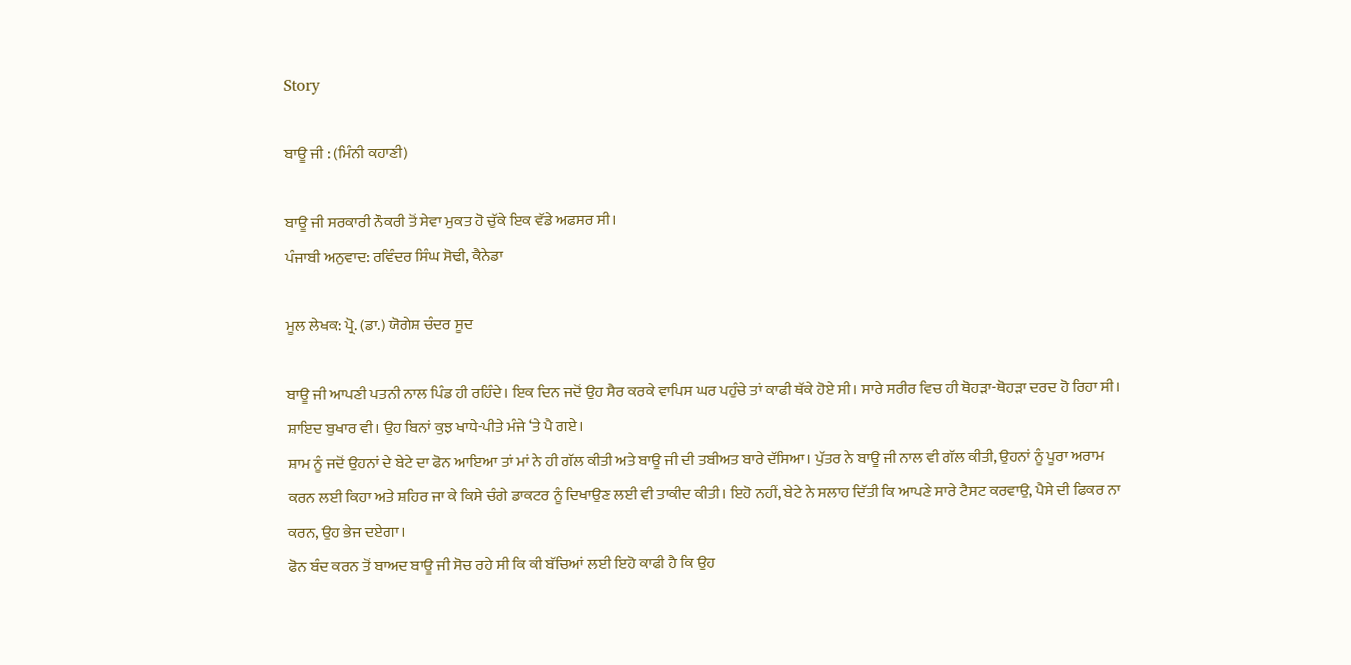Story

ਬਾਊ ਜੀ : (ਮਿੰਨੀ ਕਹਾਣੀ)

ਬਾਊ ਜੀ ਸਰਕਾਰੀ ਨੌਕਰੀ ਤੋਂ ਸੇਵਾ ਮੁਕਤ ਹੋ ਚੁੱਕੇ ਇਕ ਵੱਡੇ ਅਫਸਰ ਸੀ।
ਪੰਜਾਬੀ ਅਨੁਵਾਦ: ਰਵਿੰਦਰ ਸਿੰਘ ਸੋਢੀ, ਕੈਨੇਡਾ

ਮੂਲ ਲੇਖਕ: ਪ੍ਰੋ. (ਡਾ.) ਯੋਗੇਸ਼ ਚੰਦਰ ਸੂਦ

ਬਾਊ ਜੀ ਆਪਣੀ ਪਤਨੀ ਨਾਲ ਪਿੰਡ ਹੀ ਰਹਿੰਦੇ। ਇਕ ਦਿਨ ਜਦੋਂ ਉਹ ਸੈਰ ਕਰਕੇ ਵਾਪਿਸ ਘਰ ਪਹੁੰਚੇ ਤਾਂ ਕਾਫੀ ਥੱਕੇ ਹੋਏ ਸੀ। ਸਾਰੇ ਸਰੀਰ ਵਿਚ ਹੀ ਥੋਹੜਾ-ਥੋਹੜਾ ਦਰਦ ਹੋ ਰਿਹਾ ਸੀ। ਸ਼ਾਇਦ ਬੁਖਾਰ ਵੀ। ਉਹ ਬਿਨਾਂ ਕੁਝ ਖਾਧੇ-ਪੀਤੇ ਮੰਜੇ ‘ਤੇ ਪੈ ਗਏ।
ਸ਼ਾਮ ਨੂੰ ਜਦੋਂ ਉਹਨਾਂ ਦੇ ਬੇਟੇ ਦਾ ਫੋਨ ਆਇਆ ਤਾਂ ਮਾਂ ਨੇ ਹੀ ਗੱਲ ਕੀਤੀ ਅਤੇ ਬਾਊ ਜੀ ਦੀ ਤਬੀਅਤ ਬਾਰੇ ਦੱਸਿਆ। ਪੁੱਤਰ ਨੇ ਬਾਊ ਜੀ ਨਾਲ ਵੀ ਗੱਲ ਕੀਤੀ, ਉਹਨਾਂ ਨੂੰ ਪੂਰਾ ਅਰਾਮ ਕਰਨ ਲਈ ਕਿਹਾ ਅਤੇ ਸ਼ਹਿਰ ਜਾ ਕੇ ਕਿਸੇ ਚੰਗੇ ਡਾਕਟਰ ਨੂੰ ਦਿਖਾਉਣ ਲਈ ਵੀ ਤਾਕੀਦ ਕੀਤੀ। ਇਹੋ ਨਹੀਂ, ਬੇਟੇ ਨੇ ਸਲਾਹ ਦਿੱਤੀ ਕਿ ਆਪਣੇ ਸਾਰੇ ਟੈਸਟ ਕਰਵਾਉ, ਪੈਸੇ ਦੀ ਫਿਕਰ ਨਾ ਕਰਨ, ਉਹ ਭੇਜ ਦਏਗਾ।
ਫੋਨ ਬੰਦ ਕਰਨ ਤੋਂ ਬਾਅਦ ਬਾਊ ਜੀ ਸੋਚ ਰਹੇ ਸੀ ਕਿ ਕੀ ਬੱਚਿਆਂ ਲਈ ਇਹੋ ਕਾਫੀ ਹੈ ਕਿ ਉਹ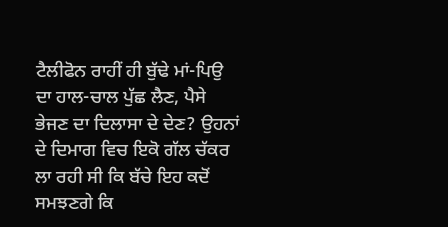ਟੈਲੀਫੋਨ ਰਾਹੀਂ ਹੀ ਬੁੱਢੇ ਮਾਂ-ਪਿਉ ਦਾ ਹਾਲ-ਚਾਲ ਪੁੱਛ ਲੈਣ, ਪੈਸੇ ਭੇਜਣ ਦਾ ਦਿਲਾਸਾ ਦੇ ਦੇਣ? ਉਹਨਾਂ ਦੇ ਦਿਮਾਗ ਵਿਚ ਇਕੋ ਗੱਲ ਚੱਕਰ ਲਾ ਰਹੀ ਸੀ ਕਿ ਬੱਚੇ ਇਹ ਕਦੋਂ ਸਮਝਣਗੇ ਕਿ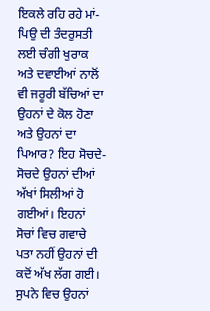ਇਕਲੇ ਰਹਿ ਰਹੇ ਮਾਂ-ਪਿਉ ਦੀ ਤੰਦਰੁਸਤੀ ਲਈ ਚੰਗੀ ਖੁਰਾਕ ਅਤੇ ਦਵਾਈਆਂ ਨਾਲੋਂ ਵੀ ਜਰੂਰੀ ਬੱਚਿਆਂ ਦਾ ਉਹਨਾਂ ਦੇ ਕੋਲ ਹੋਣਾ ਅਤੇ ਉਹਨਾਂ ਦਾ ਪਿਆਰ? ਇਹ ਸੋਚਦੇ-ਸੋਚਦੇ ਉਹਨਾਂ ਦੀਆਂ ਅੱਖਾਂ ਸਿਲੀਆਂ ਹੋ ਗਈਆਂ। ਇਹਨਾਂ ਸੋਚਾਂ ਵਿਚ ਗਵਾਚੇ ਪਤਾ ਨਹੀਂ ਉਹਨਾਂ ਦੀ ਕਦੋਂ ਅੱਖ ਲੱਗ ਗਈ। ਸੁਪਨੇ ਵਿਚ ਉਹਨਾਂ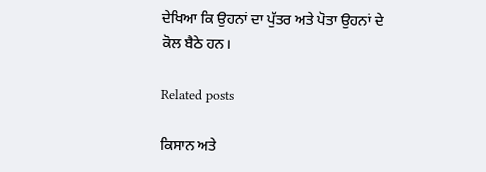ਦੇਖਿਆ ਕਿ ਉਹਨਾਂ ਦਾ ਪੁੱਤਰ ਅਤੇ ਪੋਤਾ ਉਹਨਾਂ ਦੇ ਕੋਲ ਬੈਠੇ ਹਨ।

Related posts

ਕਿਸਾਨ ਅਤੇ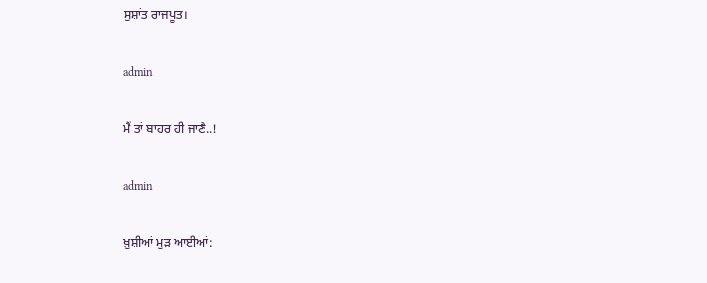ਸੁਸ਼ਾਂਤ ਰਾਜਪੂਤ।

admin

ਮੈਂ ਤਾਂ ਬਾਹਰ ਹੀ ਜਾਣੈ..!

admin

ਖ਼ੁਸ਼ੀਆਂ ਮੁੜ ਆਈਆਂ: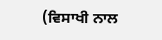(ਵਿਸਾਖੀ ਨਾਲ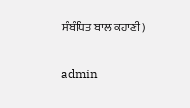ਸੰਬੰਧਿਤ ਬਾਲ ਕਹਾਣੀ)

admin